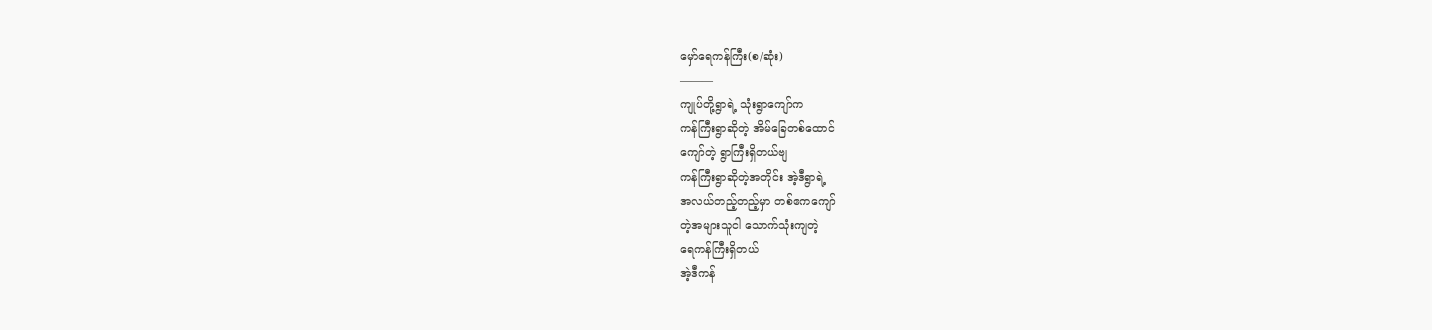မှော်ရေကန်ကြီး(စ/ဆုံး)
———
ကျုပ်တို့ရွာရဲ့ သုံးရွာကျော်က
ကန်ကြီးရွာဆိုတဲ့ အိမ်ခြေတစ်ထောင်
ကျော်တဲ့ ရွာကြီးရှိတယ်ဗျ
ကန်ကြီးရွာဆိုတဲ့အတိုင်း အဲ့ဒီရွာရဲ့
အလယ်တည့်တည့်မှာ တစ်ဧကကျော်
တဲ့အများသူငါ သောက်သုံးကျတဲ့
ရေကန်ကြီးရှိတယ်
အဲ့ဒီကန်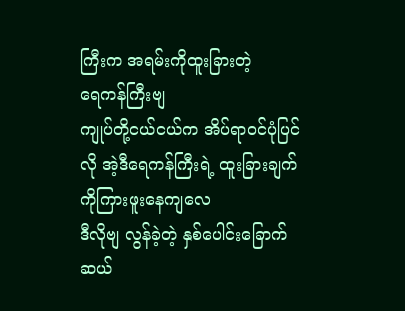ကြီးက အရမ်းကိုထူးခြားတဲ့
ရေကန်ကြီးဗျ
ကျုပ်တို့ငယ်ငယ်က အိပ်ရာ၀င်ပုံပြင်
လို အဲ့ဒီရေကန်ကြီးရဲ့ ထူးခြားချက်
ကိုကြားဖူးနေကျလေ
ဒီလိုဗျ လွန်ခဲ့တဲ့ နှစ်ပေါင်းခြောက်
ဆယ်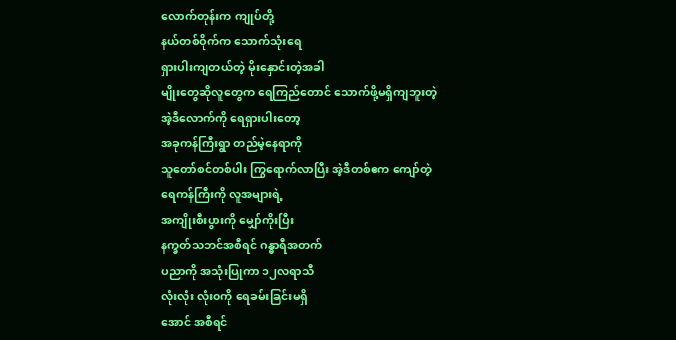လောက်တုန်းက ကျုပ်တို့
နယ်တစ်ဝိုက်က သောက်သုံးရေ
ရှားပါးကျတယ်တဲ့ မိုးနှောင်းတဲ့အခါ
မျိုးတွေဆိုလူတွေက ရေကြည်တောင် သောက်ဖို့မရှိကျဘူးတဲ့
အဲ့ဒီလောက်ကို ရေရှားပါးတော့
အခုကန်ကြီးရွာ တည်မဲ့နေရာကို
သူတော်စင်တစ်ပါး ကြွရောက်လာပြီး အဲ့ဒီတစ်ဧက ကျော်တဲ့
ရေကန်ကြီးကို လူအများရဲ့
အကျိုးစီးပွားကို မျှော်ကိုးပြီး
နက္ခတ်သဘင်အစီရင် ဂန္ဓာရီအတက်
ပညာကို အသုံးပြုကာ ၁၂လရာသီ
လုံးလုံး လုံး၀ကို ရေခမ်းခြင်းမရှိ
အောင် အစီရင်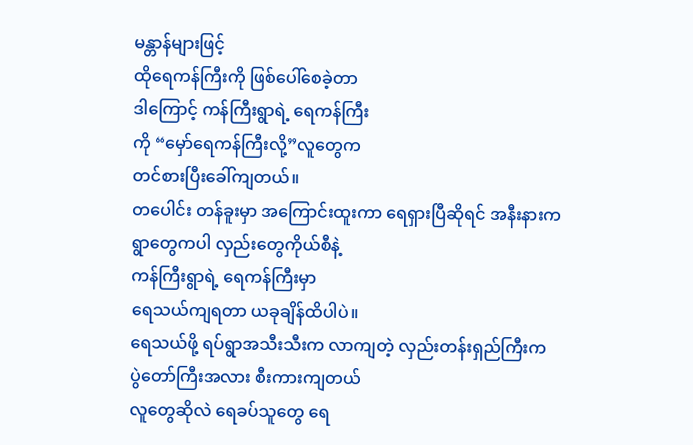မန္တာန်များဖြင့်
ထိုရေကန်ကြီးကို ဖြစ်ပေါ်စေခဲ့တာ
ဒါကြောင့် ကန်ကြီးရွာရဲ့ ရေကန်ကြီး
ကို “မှော်ရေကန်ကြီးလို့”လူတွေက
တင်စားပြီးခေါ်ကျတယ်။
တပေါင်း တန်ခူးမှာ အကြောင်းထူးကာ ရေရှားပြီဆိုရင် အနီးနားက
ရွာတွေကပါ လှည်းတွေကိုယ်စီနဲ့
ကန်ကြီးရွာရဲ့ ရေကန်ကြီးမှာ
ရေသယ်ကျရတာ ယခုချိန်ထိပါပဲ။
ရေသယ်ဖို့ ရပ်ရွာအသီးသီးက လာကျတဲ့ လှည်းတန်းရှည်ကြီးက
ပွဲတော်ကြီးအလား စီးကားကျတယ်
လူတွေဆိုလဲ ရေခပ်သူတွေ ရေ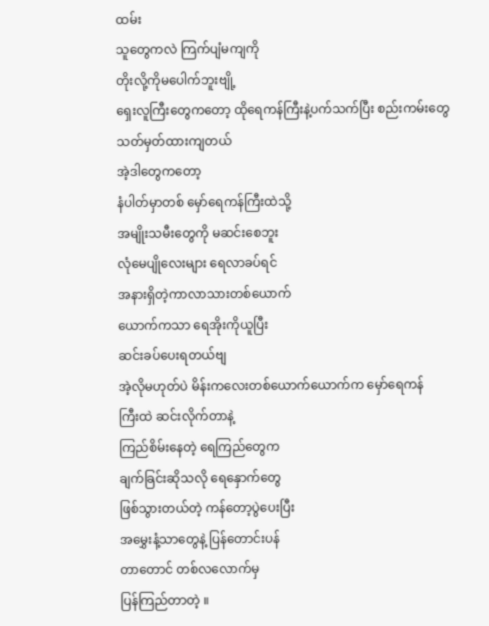ထမ်း
သူတွေကလဲ ကြက်ပျံမကျကို
တိုးလို့ကိုမပေါက်ဘူးဗျို့
ရှေးလူကြီးတွေကတော့ ထိုရေကန်ကြီးနဲ့ပက်သက်ပြီး စည်းကမ်းတွေ
သတ်မှတ်ထားကျတယ်
အဲ့ဒါတွေကတော့
နံပါတ်မှာတစ် မှော်ရေကန်ကြီးထဲသို့
အမျိုးသမီးတွေကို မဆင်းစေဘူး
လုံမေပျိုလေးများ ရေလာခပ်ရင်
အနားရှိတဲ့ကာလာသားတစ်ယောက်
ယောက်ကသာ ရေအိုးကိုယူပြီး
ဆင်းခပ်ပေးရတယ်ဗျ
အဲ့လိုမဟုတ်ပဲ မိန်းကလေးတစ်ယောက်ယောက်က မှော်ရေကန်
ကြီးထဲ ဆင်းလိုက်တာနဲ့
ကြည်စိမ်းနေတဲ့ ရေကြည်တွေက
ချက်ခြင်းဆိုသလို ရေနှောက်တွေ
ဖြစ်သွားတယ်တဲ့ ကန်တော့ပွဲပေးပြီး
အမွှေးနံ့သာတွေနဲ့ ပြန်တောင်းပန်
တာတောင် တစ်လလောက်မှ
ပြန်ကြည်တာတဲ့ ။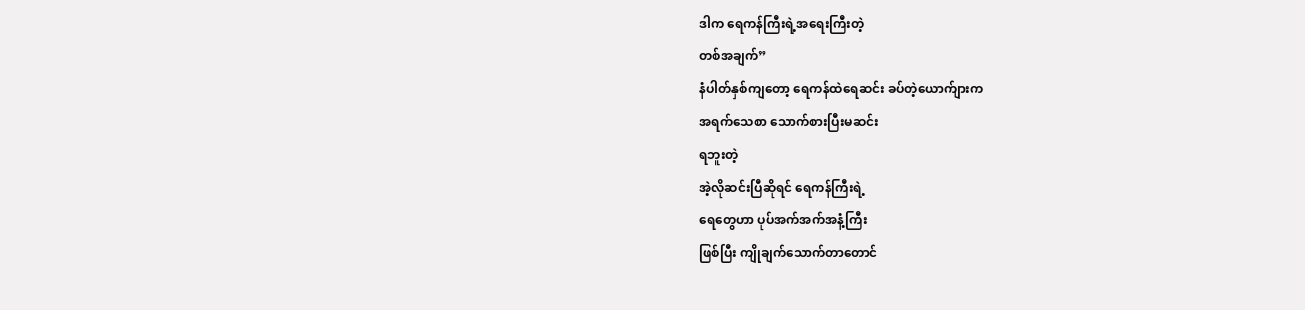ဒါက ရေကန်ကြီးရဲ့အရေးကြီးတဲ့
တစ်အချက်”
နံပါတ်နှစ်ကျတော့ ရေကန်ထဲရေဆင်း ခပ်တဲ့ယောက်ျားက
အရက်သေစာ သောက်စားပြီးမဆင်း
ရဘူးတဲ့
အဲ့လိုဆင်းပြီဆိုရင် ရေကန်ကြီးရဲ့
ရေတွေဟာ ပုပ်အက်အက်အနံ့ကြီး
ဖြစ်ပြီး ကျိုချက်သောက်တာတောင်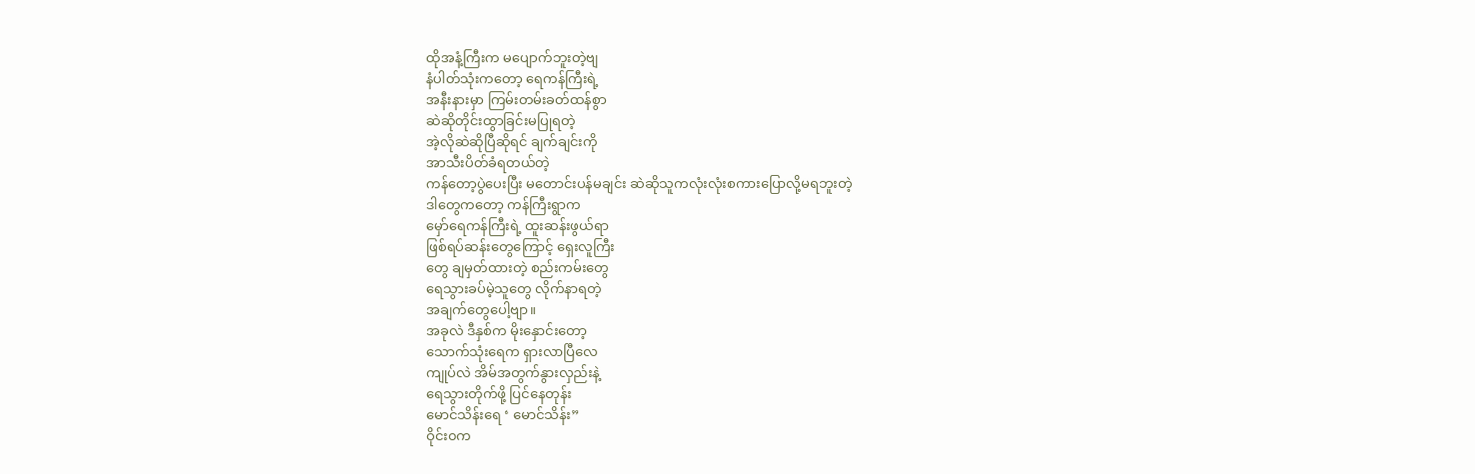ထိုအနံ့ကြီးက မပျောက်ဘူးတဲ့ဗျ
နံပါတ်သုံးကတော့ ရေကန်ကြီးရဲ့
အနီးနားမှာ ကြမ်းတမ်းခတ်ထန်စွာ
ဆဲဆိုတိုင်းထွာခြင်းမပြုရတဲ့
အဲ့လိုဆဲဆိုပြီဆိုရင် ချက်ချင်းကို
အာသီးပိတ်ခံရတယ်တဲ့
ကန်တော့ပွဲပေးပြီး မတောင်းပန်မချင်း ဆဲဆိုသူကလုံးလုံးစကားပြောလို့မရဘူးတဲ့
ဒါတွေကတော့ ကန်ကြီးရွာက
မှော်ရေကန်ကြီးရဲ့ ထူးဆန်းဖွယ်ရာ
ဖြစ်ရပ်ဆန်းတွေကြောင့် ရှေးလူကြီး
တွေ ချမှတ်ထားတဲ့ စည်းကမ်းတွေ
ရေသွားခပ်မဲ့သူတွေ လိုက်နာရတဲ့
အချက်တွေပေါ့ဗျာ။
အခုလဲ ဒီနှစ်က မိုးနှောင်းတော့
သောက်သုံးရေက ရှားလာပြီလေ
ကျုပ်လဲ အိမ်အတွက်နွားလှည်းနဲ့
ရေသွားတိုက်ဖို့ ပြင်နေတုန်း
မောင်သိန်းရေ ‘ မောင်သိန်း”
ဝိုင်း၀က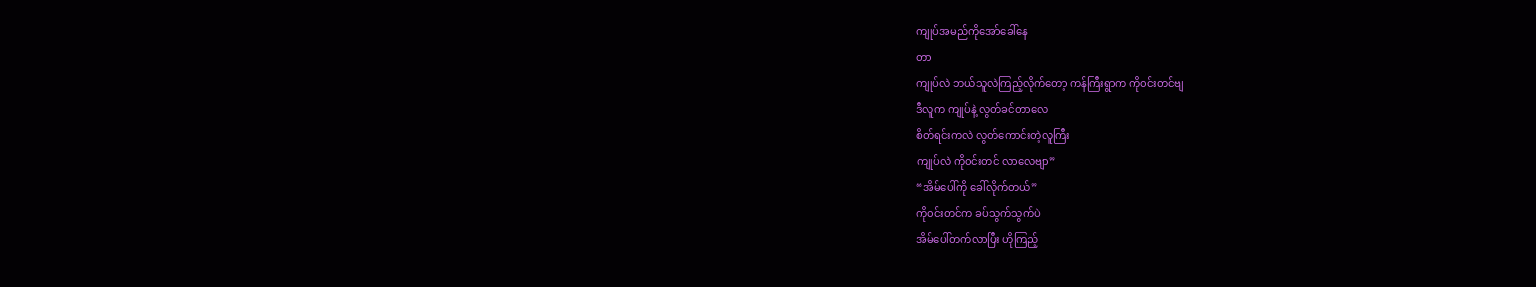ကျုပ်အမည်ကိုအော်ခေါ်နေ
တာ
ကျုပ်လဲ ဘယ်သူလဲကြည့်လိုက်တော့ ကန်ကြီးရွာက ကို၀င်းတင်ဗျ
ဒီလူက ကျုပ်နဲ့ လွတ်ခင်တာလေ
စိတ်ရင်းကလဲ လွတ်ကောင်းတဲ့လူကြီး
ကျုပ်လဲ ကို၀င်းတင် လာလေဗျာ”
“အိမ်ပေါ်ကို ခေါ်လိုက်တယ်”
ကို၀င်းတင်က ခပ်သွက်သွက်ပဲ
အိမ်ပေါ်တက်လာပြီး ဟိုကြည့်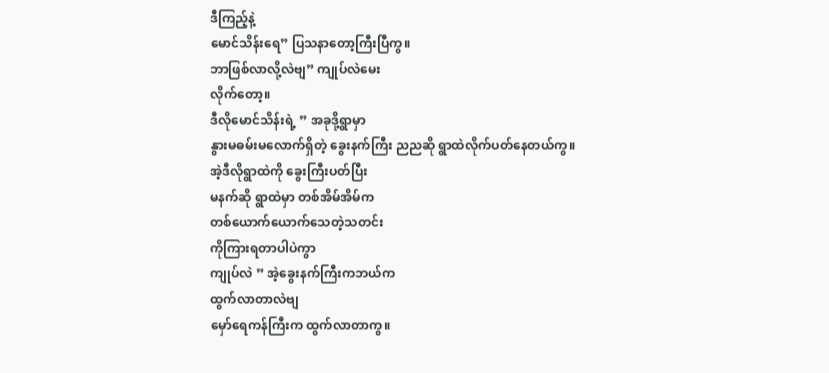ဒီကြည့်နဲ့
မောင်သိန်းရေ” ပြသနာတော့ကြီးပြီကွ။
ဘာဖြစ်လာလို့လဲဗျ” ကျုပ်လဲမေး
လိုက်တော့။
ဒီလိုမောင်သိန်းရဲ့ ” အခုဒို့ရွာမှာ
နွားမဓမ်းမလောက်ရှိတဲ့ ခွေးနက်ကြီး ညညဆို ရွာထဲလိုက်ပတ်နေတယ်ကွ။
အဲ့ဒီလိုရွာထဲကို ခွေးကြီးပတ်ပြီး
မနက်ဆို ရွာထဲမှာ တစ်အိမ်အိမ်က
တစ်ယောက်ယောက်သေတဲ့သတင်း
ကိုကြားရတာပါပဲကွာ
ကျုပ်လဲ ” အဲ့ခွေးနက်ကြီးကဘယ်က
ထွက်လာတာလဲဗျ
မှော်ရေကန်ကြီးက ထွက်လာတာကွ။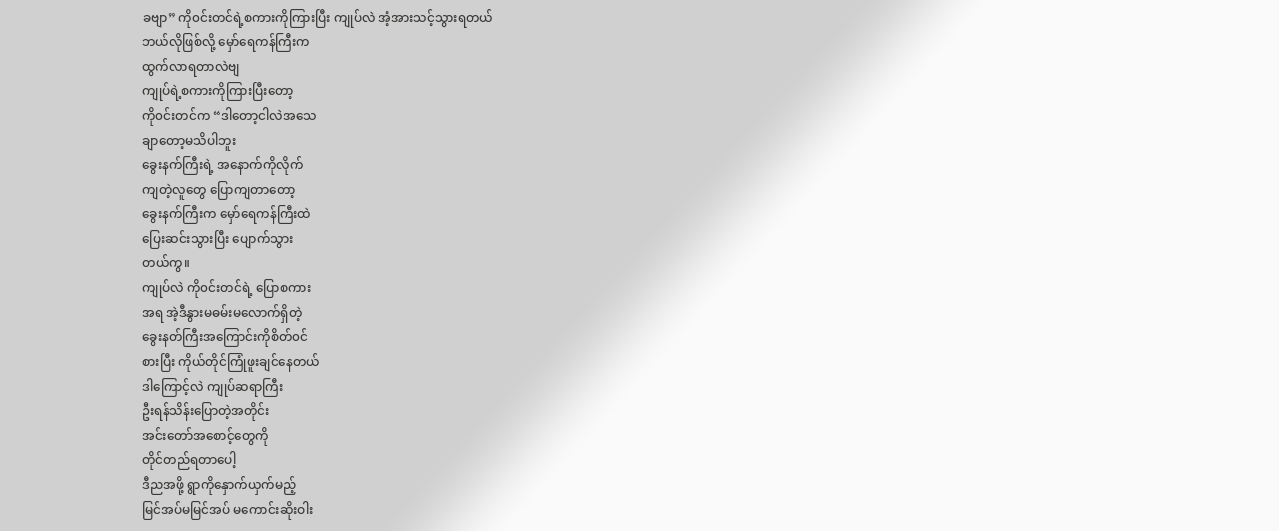ခဗျာ” ကို၀င်းတင်ရဲ့စကားကိုကြားပြီး ကျုပ်လဲ အံ့အားသင့်သွားရတယ်
ဘယ်လိုဖြစ်လို့ မှော်ရေကန်ကြီးက
ထွက်လာရတာလဲဗျ
ကျုပ်ရဲ့စကားကိုကြားပြီးတော့
ကို၀င်းတင်က “ဒါတော့ငါလဲအသေ
ချာတော့မသိပါဘူး
ခွေးနက်ကြီးရဲ့ အနောက်ကိုလိုက်
ကျတဲ့လူတွေ ပြောကျတာတော့
ခွေးနက်ကြီးက မှော်ရေကန်ကြီးထဲ
ပြေးဆင်းသွားပြီး ပျောက်သွား
တယ်ကွ။
ကျုပ်လဲ ကို၀င်းတင်ရဲ့ ပြောစကား
အရ အဲ့ဒီနွားမဓမ်းမလောက်ရှိတဲ့
ခွေးနတ်ကြီးအကြောင်းကိုစိတ်၀င်
စားပြီး ကိုယ်တိုင်ကြုံဖူးချင်နေတယ်
ဒါကြောင့်လဲ ကျုပ်ဆရာကြီး
ဦးရန်သိန်းပြောတဲ့အတိုင်း
အင်းတော်အစောင့်တွေကို
တိုင်တည်ရတာပေါ့
ဒီညအဖို့ ရွာကိုနှောက်ယှက်မည့်
မြင်အပ်မမြင်အပ် မကောင်းဆိုးဝါး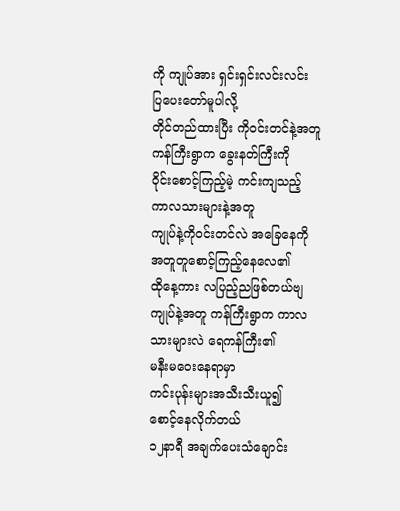ကို ကျုပ်အား ရှင်းရှင်းလင်းလင်း
ပြပေးတော်မူပါလို့
တိုင်တည်ထားပြီး ကို၀င်းတင်နဲ့အတူ
ကန်ကြီးရွာက ခွေးနတ်ကြီးကို
ဝိုင်းစောင့်ကြည့်မဲ့ ကင်းကျသည့်
ကာလသားများနဲ့အတူ
ကျုပ်နဲ့ကို၀င်းတင်လဲ အခြေနေကို
အတူတူစောင့်ကြည့်နေလေ၏
ထိုနေ့ကား လပြည့်ညဖြစ်တယ်ဗျ
ကျုပ်နဲ့အတူ ကန်ကြီးရွာက ကာလ
သားများလဲ ရေကန်ကြီး၏
မနီးမဝေးနေရာမှာ
ကင်းပုန်းများအသီးသီးယူ၍
စောင့်နေလိုက်တယ်
၁၂နာရီ အချက်ပေးသံချောင်း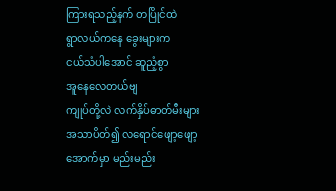ကြားရသည့်နက် တပြိုင်ထဲ
ရွာလယ်ကနေ ခွေးများက
ငယ်သံပါအောင် ဆူညံ့စွာ
အူနေလေတယ်ဗျ
ကျုပ်တို့လဲ လက်နှိပ်ဓာတ်မီးများ
အသာပိတ်၍ လရောင်ဖျော့ဖျော့
အောက်မှာ မည်းမည်း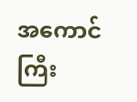အကောင်ကြီး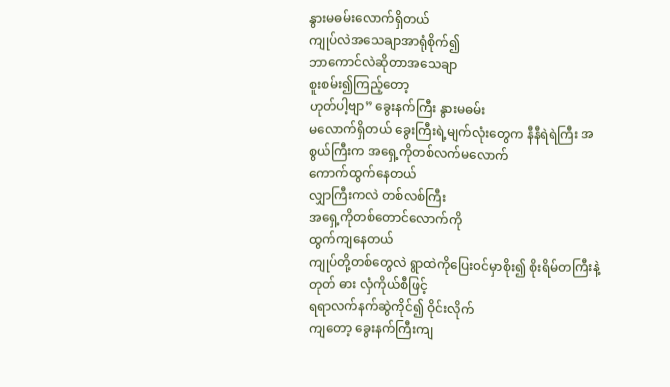နွားမဓမ်းလောက်ရှိတယ်
ကျုပ်လဲအသေချာအာရုံစိုက်၍
ဘာကောင်လဲဆိုတာအသေချာ
စူးစမ်း၍ကြည့်တော့
ဟုတ်ပါ့ဗျာ” ခွေးနက်ကြီး နွားမဓမ်း
မလောက်ရှိတယ် ခွေးကြီးရဲ့မျက်လုံးတွေက နီနီရဲရဲကြီး အစွယ်ကြီးက အရှေ့ကိုတစ်လက်မလောက်
ကောက်ထွက်နေတယ်
လျှာကြီးကလဲ တစ်လစ်ကြီး
အရှေ့ကိုတစ်တောင်လောက်ကို
ထွက်ကျနေတယ်
ကျုပ်တို့တစ်တွေလဲ ရွာထဲကိုပြေး၀င်မှာစိုး၍ စိုးရိမ်တကြီးနဲ့
တုတ် ဓား လှံကိုယ်စီဖြင့်
ရရာလက်နက်ဆွဲကိုင်၍ ဝိုင်းလိုက်
ကျတော့ ခွေးနက်ကြီးကျ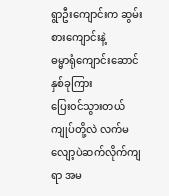ရွာဦးကျောင်းက ဆွမ်းစားကျောင်းနဲ့
ဓမ္မာရုံကျောင်းဆောင် နှစ်ခုကြား
ပြေး၀င်သွားတယ်
ကျုပ်တို့လဲ လက်မလျော့ပဲဆက်လိုက်ကျရာ အမ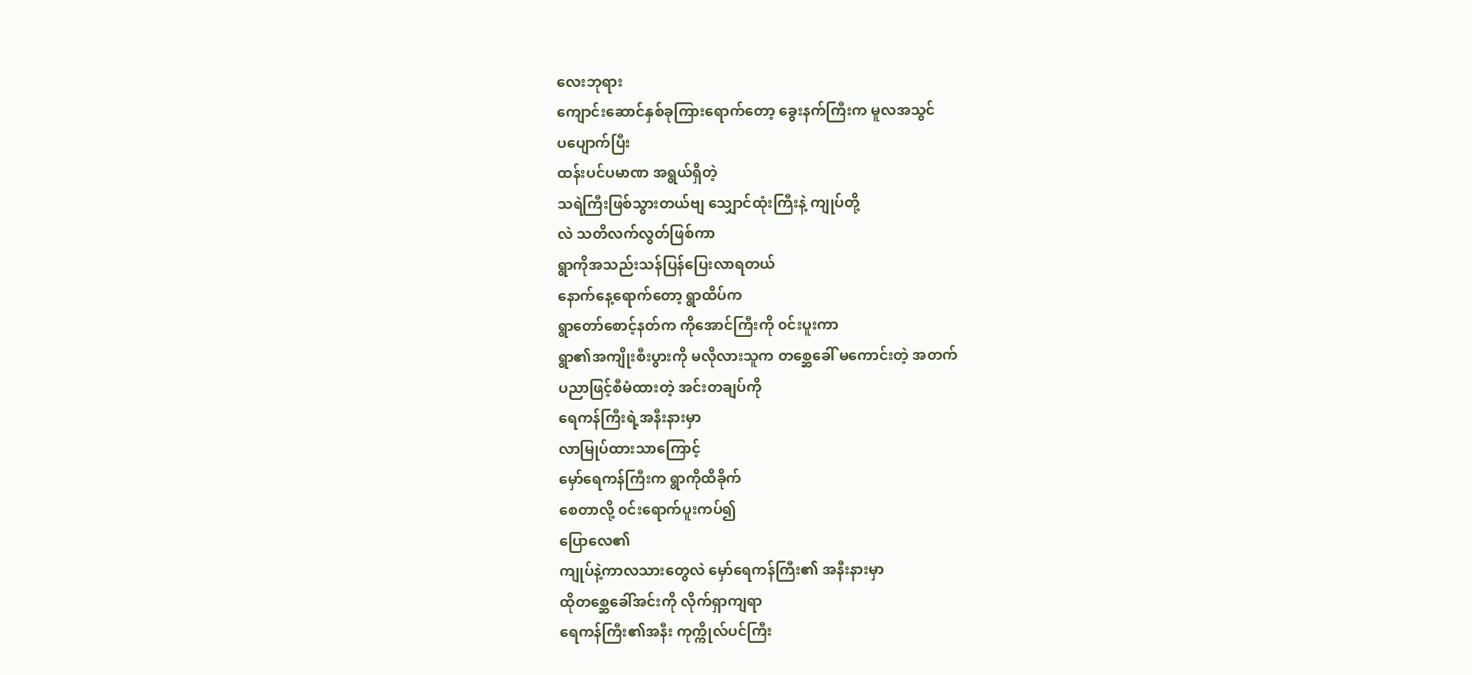လေးဘုရား
ကျောင်းဆောင်နှစ်ခုကြားရောက်တော့ ခွေးနက်ကြီးက မူလအသွင်
ပပျောက်ပြီး
ထန်းပင်ပမာဏ အရွယ်ရှိတဲ့
သရဲကြီးဖြစ်သွားတယ်ဗျ သျှောင်ထုံးကြီးနဲ့ ကျုပ်တို့
လဲ သတိလက်လွတ်ဖြစ်ကာ
ရွာကိုအသည်းသန်ပြန်ပြေးလာရတယ်
နောက်နေ့ရောက်တော့ ရွာထိပ်က
ရွာတော်စောင့်နတ်က ကိုအောင်ကြီးကို ၀င်းပူးကာ
ရွာ၏အကျိုးစီးပွားကို မလိုလားသူက တစ္ဆေခေါ် မကောင်းတဲ့ အတက်
ပညာဖြင့်စီမံထားတဲ့ အင်းတချပ်ကို
ရေကန်ကြီးရဲ့အနီးနားမှာ
လာမြုပ်ထားသာကြောင့်
မှော်ရေကန်ကြီးက ရွာကိုထိခိုက်
စေတာလို့ ၀င်းရောက်ပူးကပ်၍
ပြောလေ၏
ကျုပ်နဲ့ကာလသားတွေလဲ မှော်ရေကန်ကြီး၏ အနီးနားမှာ
ထိုတစ္ဆေခေါ်အင်းကို လိုက်ရှာကျရာ
ရေကန်ကြီး၏အနီး ကုက္ကိုလ်ပင်ကြီး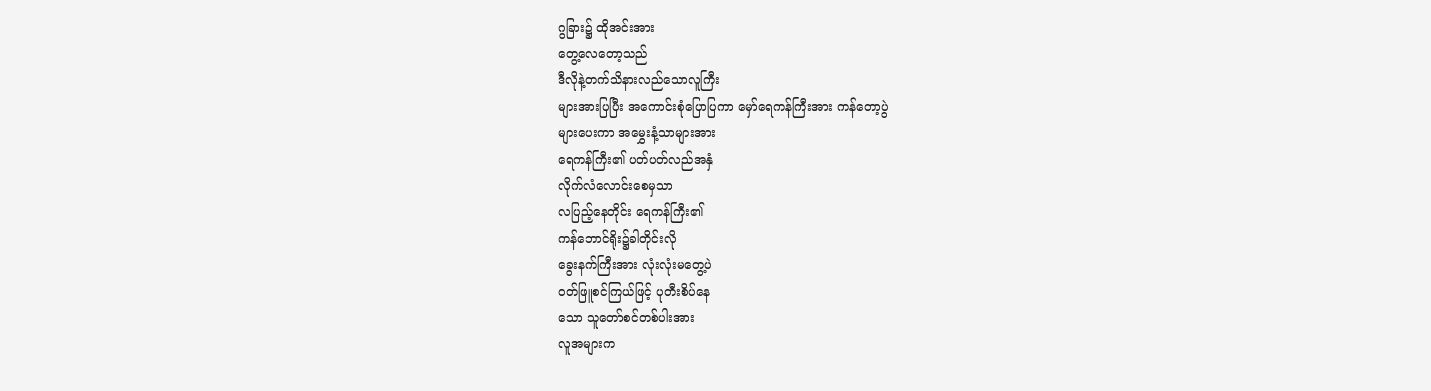ဂွခြား၌ ထိုအင်းအား
တွေ့လေတော့သည်
ဒီလိုနဲ့တက်သိနားလည်သောလူကြီး
များအားပြပြီး အကောင်းစုံပြောပြကာ မှော်ရေကန်ကြီးအား ကန်တော့ပွဲ
များပေးကာ အမွှေးနံ့သာများအား
ရေကန်ကြီး၏ ပတ်ပတ်လည်အနှံ
လိုက်လံလောင်းစေမှသာ
လပြည့်နေတိုင်း ရေကန်ကြီး၏
ကန်ဘောင်ရိုး၌ခါတိုင်းလို
ခွေးနက်ကြီးအား လုံးလုံးမတွေ့ပဲ
၀တ်ဖြူစင်ကြယ်ဖြင့် ပုတီးစိပ်နေ
သော သူတော်စင်တစ်ပါးအား
လူအများက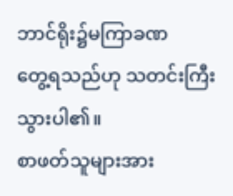ဘာင်ရိုး၌မကြာခဏ
တွေ့ရသည်ဟု သတင်းကြီးသွားပါ၏။
စာဖတ်သူများအား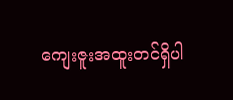ကျေးဇူးအထူးတင်ရှိပါ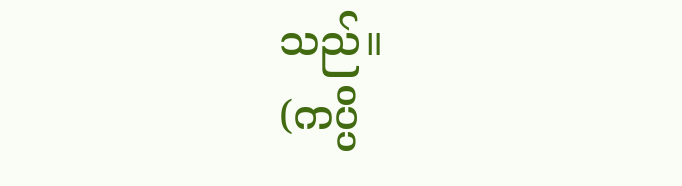သည်။
(ကပ္ပိ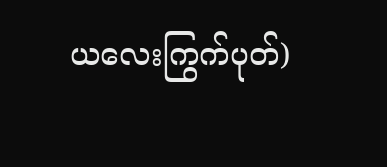ယလေးကြွက်ပုတ်)